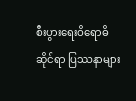စီးပွားရေးဝိရောဓိဆိုင်ရာ ပြဿနာများ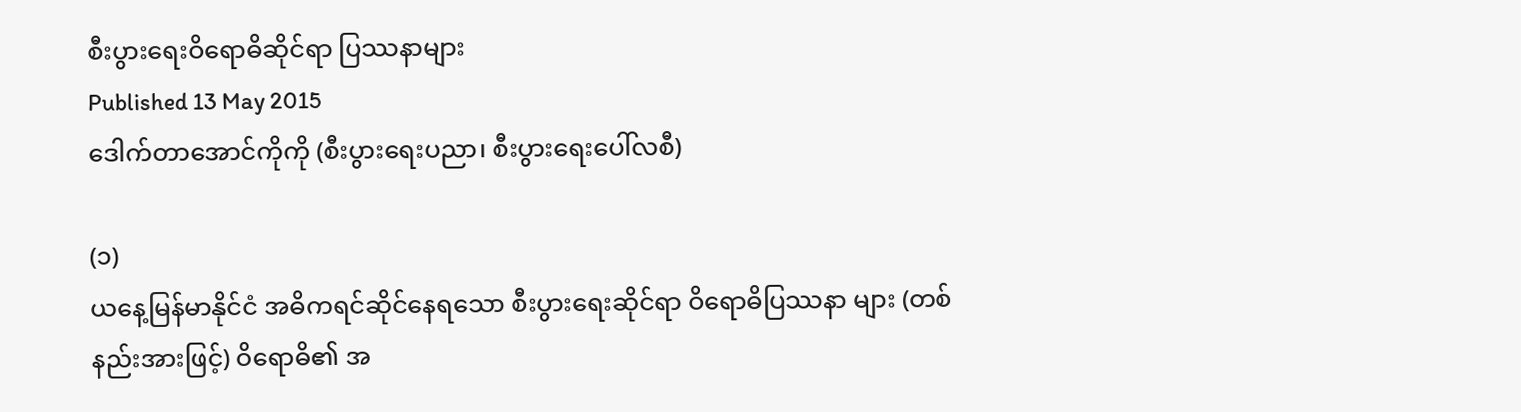စီးပွားရေးဝိရောဓိဆိုင်ရာ ပြဿနာများ
Published 13 May 2015
ဒေါက်တာအောင်ကိုကို (စီးပွားရေးပညာ၊ စီးပွားရေးပေါ်လစီ)

(၁)
ယနေ့မြန်မာနိုင်ငံ အဓိကရင်ဆိုင်နေရသော စီးပွားရေးဆိုင်ရာ ဝိရောဓိပြဿနာ များ (တစ်နည်းအားဖြင့်) ဝိရောဓိ၏ အ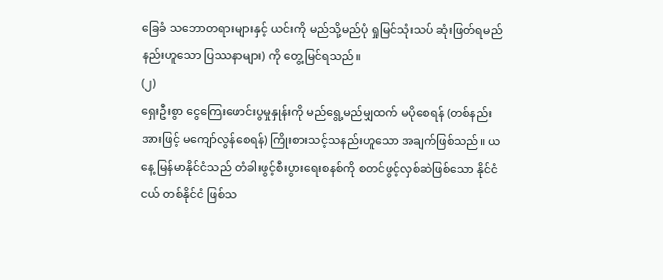ခြေခံ သဘောတရားများနှင့် ယင်းကို မည်သို့မည်ပုံ ရှုမြင်သုံးသပ် ဆုံးဖြတ်ရမည်နည်းဟူသော ပြဿနာများ) ကို တွေ့မြင်ရသည်။
(၂)
ရှေးဦးစွာ ငွေကြေးဖောင်းပွမှုနှုန်းကို မည်ရွေ့မည်မျှထက် မပိုစေရန် (တစ်နည်းအားဖြင့် မကျော်လွန်စေရန်) ကြိုးစားသင့်သနည်းဟူသော အချက်ဖြစ်သည်။ ယနေ့ မြန်မာနိုင်ငံသည် တံခါးဖွင့်စီးပွားရေးစနစ်ကို စတင်ဖွင့်လှစ်ဆဲဖြစ်သော နိုင်ငံငယ် တစ်နိုင်ငံ ဖြစ်သ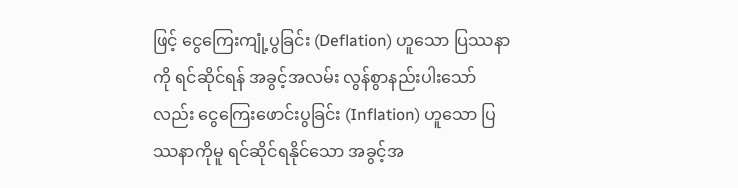ဖြင့် ငွေကြေးကျုံ့ပွခြင်း (Deflation) ဟူသော ပြဿနာကို ရင်ဆိုင်ရန် အခွင့်အလမ်း လွန်စွာနည်းပါးသော်လည်း ငွေကြေးဖောင်းပွခြင်း (Inflation) ဟူသော ပြဿနာကိုမူ ရင်ဆိုင်ရနိုင်သော အခွင့်အ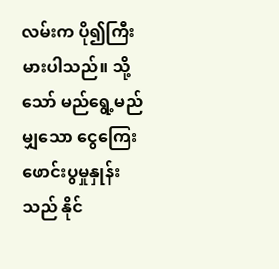လမ်းက ပို၍ကြီးမားပါသည်။ သို့သော် မည်ရွေ့မည်မျှသော ငွေကြေးဖောင်းပွမှုနှုန်းသည် နိုင်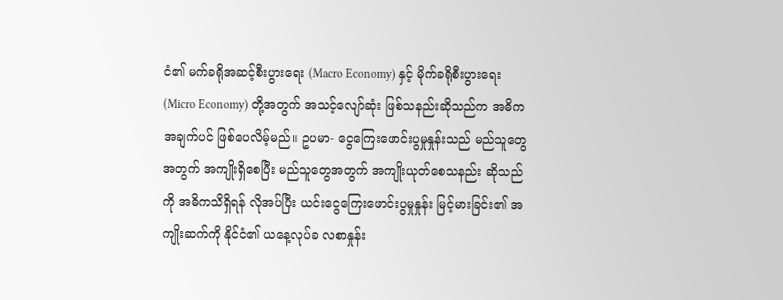ငံ၏ မက်ခရိုအဆင့်စီးပွားရေး (Macro Economy) နှင့် မိုက်ခရိုစီးပွားရေး (Micro Economy) တို့အတွက် အသင့်လျော်ဆုံး ဖြစ်သနည်းဆိုသည်က အဓိကအချက်ပင် ဖြစ်ပေလိမ့်မည်။ ဥပမာ- ငွေကြေးဖောင်းပွမှုနှုန်းသည် မည်သူတွေအတွက် အကျိုးရှိစေပြီး မည်သူတွေအတွက် အကျိုးယုတ်စေသနည်း ဆိုသည်ကို အဓိကသိရှိရန် လိုအပ်ပြီး ယင်းငွေကြေးဖောင်းပွမှုနှုန်း မြင့်မားခြင်း၏ အကျိုးဆက်ကို နိုင်ငံ၏ ယနေ့လုပ်ခ လစာနှုန်း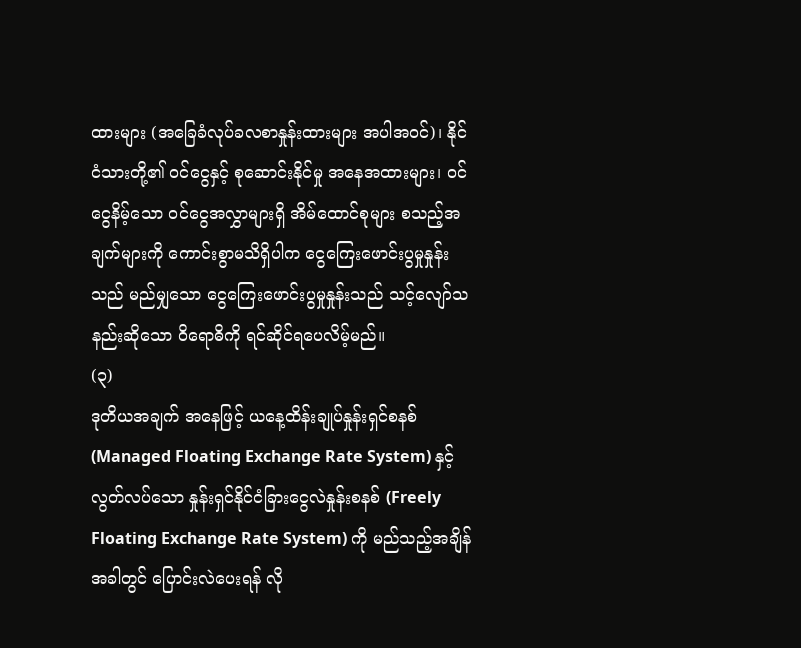ထားများ (အခြေခံလုပ်ခလစာနှုန်းထားများ အပါအဝင်)၊ နိုင်ငံသားတို့၏ ဝင်ငွေနှင့် စုဆောင်းနိုင်မှု အနေအထားများ၊ ဝင်ငွေနိမ့်သော ဝင်ငွေအလွှာများရှိ အိမ်ထောင်စုများ စသည့်အချက်များကို ကောင်းစွာမသိရှိပါက ငွေကြေးဖောင်းပွမှုနှုန်းသည် မည်မျှသော ငွေကြေးဖောင်းပွမှုနှုန်းသည် သင့်လျော်သနည်းဆိုသော ဝိရောဓိကို ရင်ဆိုင်ရပေလိမ့်မည်။
(၃)
ဒုတိယအချက် အနေဖြင့် ယနေ့ထိန်းချုပ်နှုန်းရှင်စနစ် (Managed Floating Exchange Rate System) နှင့် လွတ်လပ်သော နှုန်းရှင်နိုင်ငံခြားငွေလဲနှုန်းစနစ် (Freely Floating Exchange Rate System) ကို မည်သည့်အချိန်အခါတွင် ပြောင်းလဲပေးရန် လို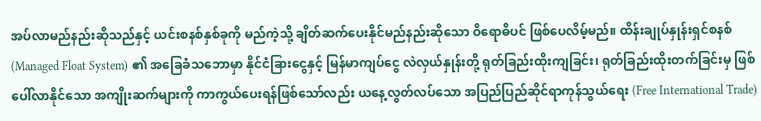အပ်လာမည်နည်းဆိုသည်နှင့် ယင်းစနစ်နှစ်ခုကို မည်ကဲ့သို့ ချိတ်ဆက်ပေးနိုင်မည်နည်းဆိုသော ဝိရောဓိပင် ဖြစ်ပေလိမ့်မည်။ ထိန်းချုပ်နှုန်းရှင်စနစ် (Managed Float System) ၏ အခြေခံသဘောမှာ နိုင်ငံခြားငွေနှင့် မြန်မာကျပ်ငွေ လဲလှယ်နှုန်းတို့ ရုတ်ခြည်းထိုးကျခြင်း၊ ရုတ်ခြည်းထိုးတက်ခြင်းမှ ဖြစ်ပေါ်လာနိုင်သော အကျိုးဆက်များကို ကာကွယ်ပေးရန်ဖြစ်သော်လည်း ယနေ့လွတ်လပ်သော အပြည်ပြည်ဆိုင်ရာကုန်သွယ်ရေး (Free International Trade)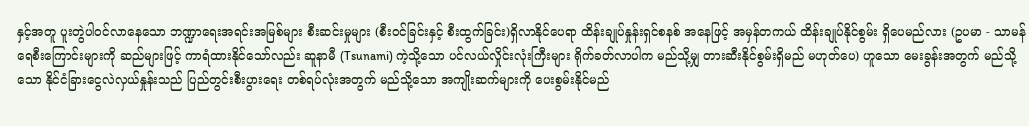နှင့်အတူ ပူးတွဲပါဝင်လာနေသော ဘဏ္ဍာရေးအရင်းအမြစ်များ စီးဆင်းမှုများ (စီးဝင်ခြင်းနှင့် စီးထွက်ခြင်း)ရှိလာနိုင်ပေရာ ထိန်းချုပ်နှုန်းရှင်စနစ် အနေဖြင့် အမှန်တကယ် ထိန်းချုပ်နိုင်စွမ်း ရှိပေမည်လား (ဥပမာ - သာမန်ရေစီးကြောင်းများကို ဆည်များဖြင့် ကာရံထားနိုင်သော်လည်း ဆူနာမီ (Tsunami) ကဲ့သို့သော ပင်လယ်လှိုင်းလုံးကြီးများ ရိုက်ခတ်လာပါက မည်သို့မျှ တားဆီးနိုင်စွမ်းရှိမည် မဟုတ်ပေ) ဟူသော မေးခွန်းအတွက် မည်သို့သော နိုင်ငံခြားငွေလဲလှယ်နှုန်းသည် ပြည်တွင်းစီးပွားရေး တစ်ရပ်လုံးအတွက် မည်သို့သော အကျိုးဆက်များကို ပေးစွမ်းနိုင်မည်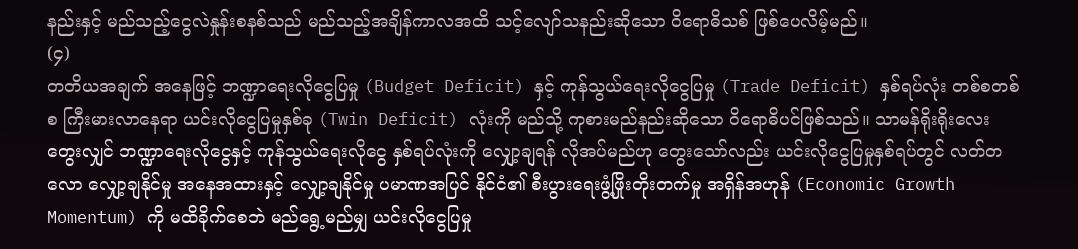နည်းနှင့် မည်သည့်ငွေလဲနှုန်းစနစ်သည် မည်သည့်အချိန်ကာလအထိ သင့်လျော်သနည်းဆိုသော ဝိရောဓိသစ် ဖြစ်ပေလိမ့်မည်။
(၄)
တတိယအချက် အနေဖြင့် ဘဏ္ဍာရေးလိုငွေပြမှု (Budget Deficit) နှင့် ကုန်သွယ်ရေးလိုငွေပြမှု (Trade Deficit) နှစ်ရပ်လုံး တစ်စတစ်စ ကြီးမားလာနေရာ ယင်းလိုငွေပြမှုနှစ်ခု (Twin Deficit) လုံးကို မည်သို့ ကုစားမည်နည်းဆိုသော ဝိရောဓိပင်ဖြစ်သည်။ သာမန်ရိုးရိုးလေးတွေးလျှင် ဘဏ္ဍာရေးလိုငွေနှင့် ကုန်သွယ်ရေးလိုငွေ နှစ်ရပ်လုံးကို လျှော့ချရန် လိုအပ်မည်ဟု တွေးသော်လည်း ယင်းလိုငွေပြမှုနှစ်ရပ်တွင် လတ်တလော လျှော့ချနိုင်မှု အနေအထားနှင့် လျှော့ချနိုင်မှု ပမာဏအပြင် နိုင်ငံ၏ စီးပွားရေးဖွံ့ဖြိုးတိုးတက်မှု အရှိန်အဟုန် (Economic Growth Momentum) ကို မထိခိုက်စေဘဲ မည်ရွေ့မည်မျှ ယင်းလိုငွေပြမှု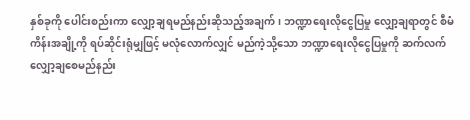နှစ်ခုကို ပေါင်းစည်းကာ လျှော့ချရမည်နည်းဆိုသည့်အချက်၊ ဘဏ္ဍာရေးလိုငွေပြမှု လျှော့ချရာတွင် စီမံကိန်းအချို့ကို ရပ်ဆိုင်းရုံမျှဖြင့် မလုံလောက်လျှင် မည်ကဲ့သို့သော ဘဏ္ဍာရေးလိုငွေပြမှုကို ဆက်လက်လျှော့ချစေမည်နည်း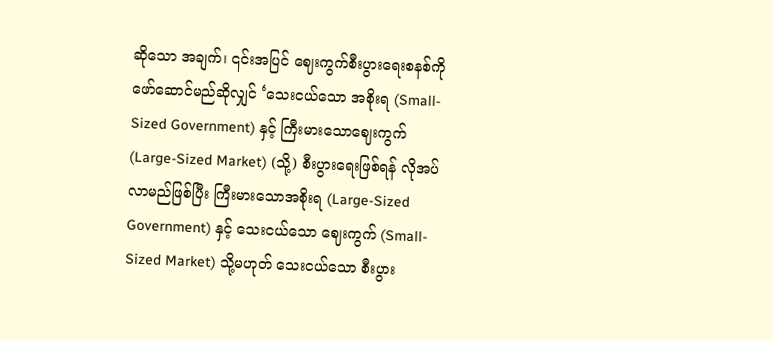ဆိုသော အချက်၊ ၎င်းအပြင် ဈေးကွက်စီးပွားရေးစနစ်ကို ဖော်ဆောင်မည်ဆိုလျှင် ‘သေးငယ်သော အစိုးရ (Small-Sized Government) နှင့် ကြီးမားသောဈေးကွက် (Large-Sized Market) (သို့) စီးပွားရေးဖြစ်ရန် လိုအပ်လာမည်ဖြစ်ပြီး ကြီးမားသောအစိုးရ (Large-Sized Government) နှင့် သေးငယ်သော ဈေးကွက် (Small-Sized Market) သို့မဟုတ် သေးငယ်သော စီးပွား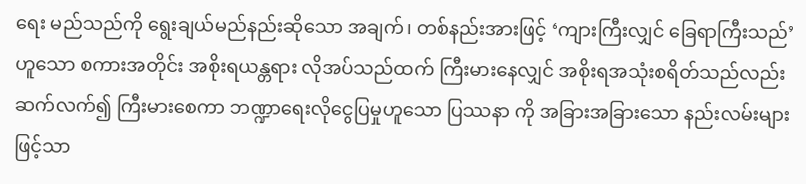ရေး မည်သည်ကို ရွေးချယ်မည်နည်းဆိုသော အချက်၊ တစ်နည်းအားဖြင့် ‘ကျားကြီးလျှင် ခြေရာကြီးသည်’ ဟူသော စကားအတိုင်း အစိုးရယန္တရား လိုအပ်သည်ထက် ကြီးမားနေလျှင် အစိုးရအသုံးစရိတ်သည်လည်း ဆက်လက်၍ ကြီးမားစေကာ ဘဏ္ဍာရေးလိုငွေပြမှုဟူသော ပြဿနာ ကို အခြားအခြားသော နည်းလမ်းများဖြင့်သာ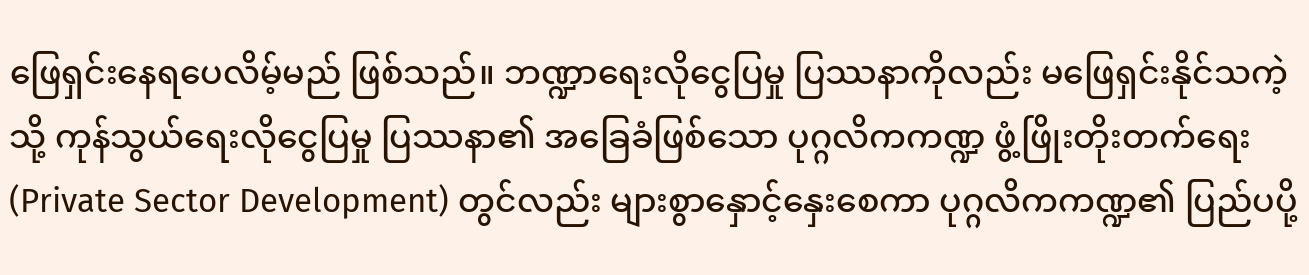ဖြေရှင်းနေရပေလိမ့်မည် ဖြစ်သည်။ ဘဏ္ဍာရေးလိုငွေပြမှု ပြဿနာကိုလည်း မဖြေရှင်းနိုင်သကဲ့သို့ ကုန်သွယ်ရေးလိုငွေပြမှု ပြဿနာ၏ အခြေခံဖြစ်သော ပုဂ္ဂလိကကဏ္ဍ ဖွံ့ဖြိုးတိုးတက်ရေး (Private Sector Development) တွင်လည်း များစွာနှောင့်နှေးစေကာ ပုဂ္ဂလိကကဏ္ဍ၏ ပြည်ပပို့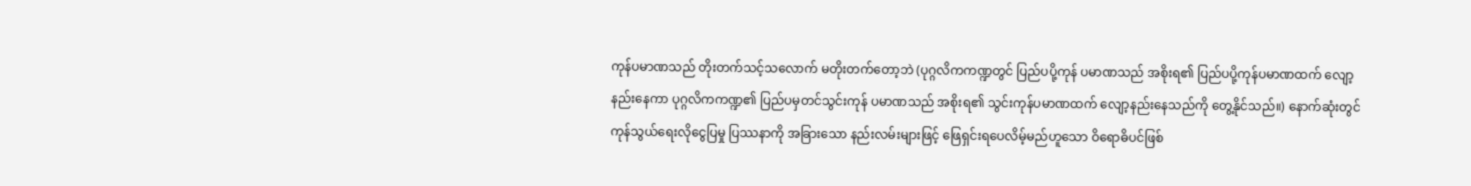ကုန်ပမာဏသည် တိုးတက်သင့်သလောက် မတိုးတက်တော့ဘဲ (ပုဂ္ဂလိကကဏ္ဍတွင် ပြည်ပပို့ကုန် ပမာဏသည် အစိုးရ၏ ပြည်ပပို့ကုန်ပမာဏထက် လျော့နည်းနေကာ ပုဂ္ဂလိကကဏ္ဍ၏ ပြည်ပမှတင်သွင်းကုန် ပမာဏသည် အစိုးရ၏ သွင်းကုန်ပမာဏထက် လျော့နည်းနေသည်ကို တွေ့နိုင်သည်။) နောက်ဆုံးတွင် ကုန်သွယ်ရေးလိုငွေပြမှု ပြဿနာကို အခြားသော နည်းလမ်းများဖြင့် ဖြေရှင်းရပေလိမ့်မည်ဟူသော ဝိရောဓိပင်ဖြစ်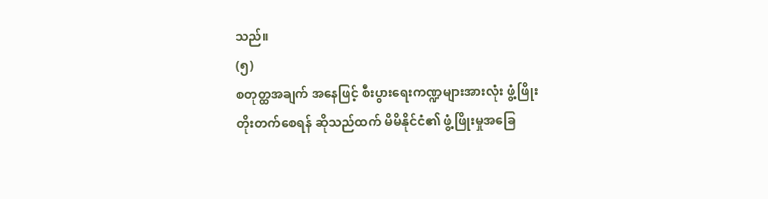သည်။
(၅)
စတုတ္ထအချက် အနေဖြင့် စီးပွားရေးကဏ္ဍများအားလုံး ဖွံ့ဖြိုးတိုးတက်စေရန် ဆိုသည်ထက် မိမိနိုင်ငံ၏ ဖွံ့ဖြိုးမှုအခြေ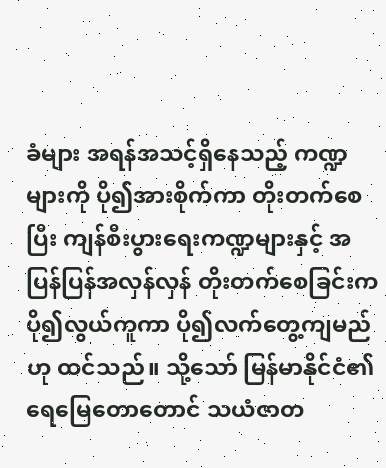ခံများ အရန်အသင့်ရှိနေသည့် ကဏ္ဍများကို ပို၍အားစိုက်ကာ တိုးတက်စေပြီး ကျန်စီးပွားရေးကဏ္ဍများနှင့် အပြန်ပြန်အလှန်လှန် တိုးတက်စေခြင်းက ပို၍လွယ်ကူကာ ပို၍လက်တွေ့ကျမည်ဟု ထင်သည်။ သို့သော် မြန်မာနိုင်ငံ၏ ရေမြေတောတောင် သယံဇာတ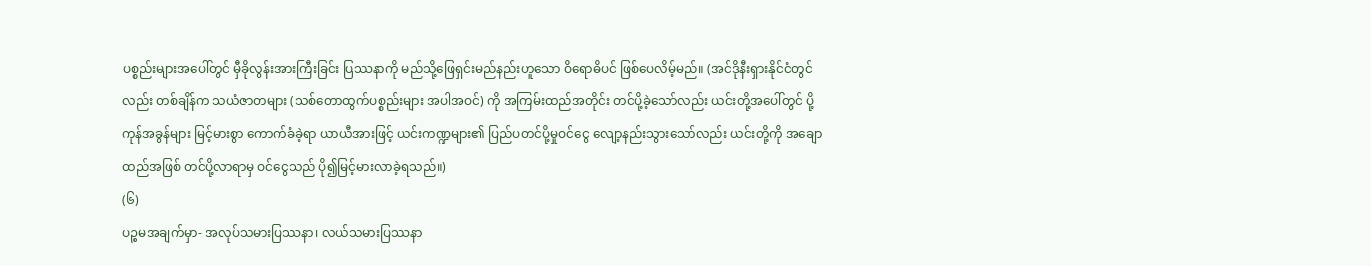ပစ္စည်းများအပေါ်တွင် မှီခိုလွန်းအားကြီးခြင်း ပြဿနာကို မည်သို့ဖြေရှင်းမည်နည်းဟူသော ဝိရောဓိပင် ဖြစ်ပေလိမ့်မည်။ (အင်ဒိုနီးရှားနိုင်ငံတွင်လည်း တစ်ချိန်က သယံဇာတများ (သစ်တောထွက်ပစ္စည်းများ အပါအဝင်) ကို အကြမ်းထည်အတိုင်း တင်ပို့ခဲ့သော်လည်း ယင်းတို့အပေါ်တွင် ပို့ကုန်အခွန်များ မြင့်မားစွာ ကောက်ခံခဲ့ရာ ယာယီအားဖြင့် ယင်းကဏ္ဍများ၏ ပြည်ပတင်ပို့မှုဝင်ငွေ လျော့နည်းသွားသော်လည်း ယင်းတို့ကို အချောထည်အဖြစ် တင်ပို့လာရာမှ ဝင်ငွေသည် ပို၍မြင့်မားလာခဲ့ရသည်။)
(၆)
ပဉ္စမအချက်မှာ- အလုပ်သမားပြဿနာ၊ လယ်သမားပြဿနာ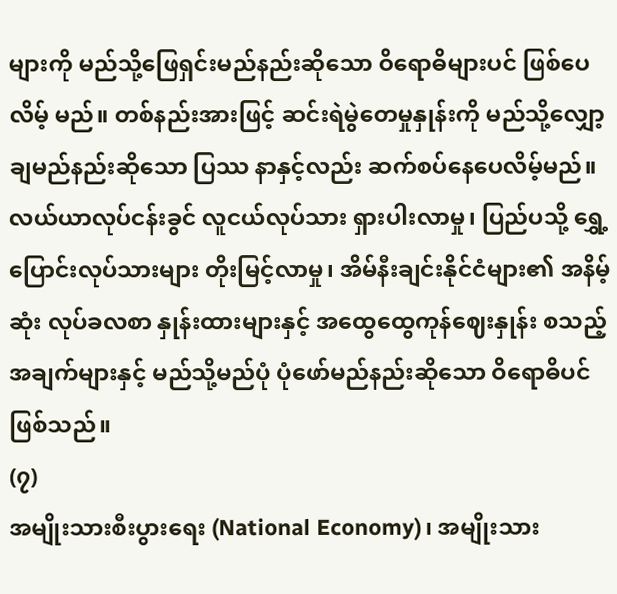များကို မည်သို့ဖြေရှင်းမည်နည်းဆိုသော ဝိရောဓိများပင် ဖြစ်ပေလိမ့် မည်။ တစ်နည်းအားဖြင့် ဆင်းရဲမွဲတေမှုနှုန်းကို မည်သို့လျှော့ချမည်နည်းဆိုသော ပြဿ နာနှင့်လည်း ဆက်စပ်နေပေလိမ့်မည်။ လယ်ယာလုပ်ငန်းခွင် လူငယ်လုပ်သား ရှားပါးလာမှု၊ ပြည်ပသို့ ရွှေ့ပြောင်းလုပ်သားများ တိုးမြင့်လာမှု၊ အိမ်နီးချင်းနိုင်ငံများ၏ အနိမ့်ဆုံး လုပ်ခလစာ နှုန်းထားများနှင့် အထွေထွေကုန်ဈေးနှုန်း စသည့်အချက်များနှင့် မည်သို့မည်ပုံ ပုံဖော်မည်နည်းဆိုသော ဝိရောဓိပင် ဖြစ်သည်။
(၇)
အမျိုးသားစီးပွားရေး (National Economy)၊ အမျိုးသား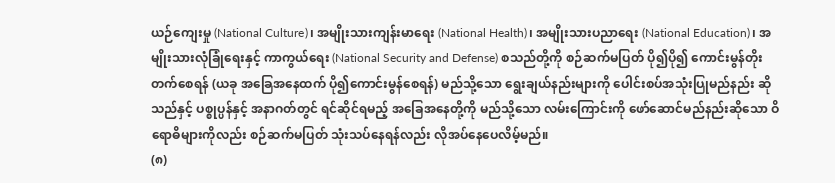ယဉ်ကျေးမှု (National Culture)၊ အမျိုးသားကျန်းမာရေး (National Health)၊ အမျိုးသားပညာရေး (National Education)၊ အမျိုးသားလုံခြုံရေးနှင့် ကာကွယ်ရေး (National Security and Defense) စသည်တို့ကို စဉ်ဆက်မပြတ် ပို၍ပို၍ ကောင်းမွန်တိုးတက်စေရန် (ယခု အခြေအနေထက် ပို၍ကောင်းမွန်စေရန်) မည်သို့သော ရွေးချယ်နည်းများကို ပေါင်းစပ်အသုံးပြုမည်နည်း ဆိုသည်နှင့် ပစ္စုပ္ပန်နှင့် အနာဂတ်တွင် ရင်ဆိုင်ရမည့် အခြေအနေတို့ကို မည်သို့သော လမ်းကြောင်းကို ဖော်ဆောင်မည်နည်းဆိုသော ဝိရောဓိများကိုလည်း စဉ်ဆက်မပြတ် သုံးသပ်နေရန်လည်း လိုအပ်နေပေလိမ့်မည်။
(၈)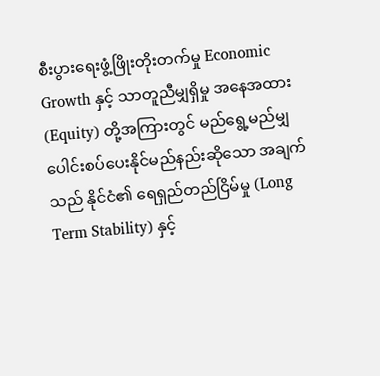စီးပွားရေးဖွံ့ဖြိုးတိုးတက်မှု Economic Growth နှင့် သာတူညီမျှရှိမှု အနေအထား (Equity) တို့အကြားတွင် မည်ရွေ့မည်မျှ ပေါင်းစပ်ပေးနိုင်မည်နည်းဆိုသော အချက်သည် နိုင်ငံ၏ ရေရှည်တည်ငြိမ်မှု (Long Term Stability) နှင့်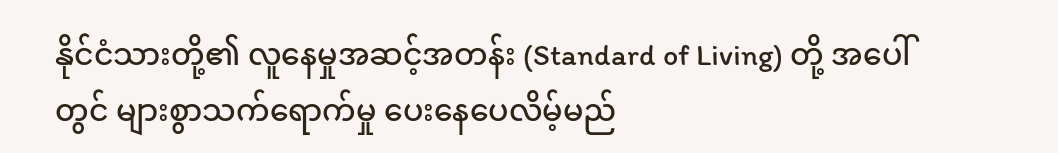နိုင်ငံသားတို့၏ လူနေမှုအဆင့်အတန်း (Standard of Living) တို့ အပေါ်တွင် များစွာသက်ရောက်မှု ပေးနေပေလိမ့်မည်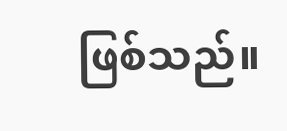ဖြစ်သည်။